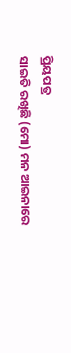ପ୍ରିୟପତ୍ର
ସାଇତି ରଖିଛି (ମୋ) ମନ ଆଇନାରେ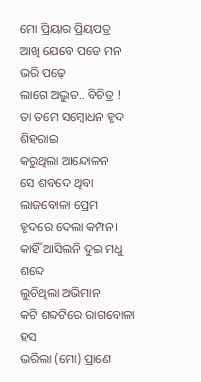ମୋ ପ୍ରିୟାର ପ୍ରିୟପତ୍ର
ଆଖି ଯେବେ ପଡେ ମନ ଭରି ପଢ଼େ
ଲାଗେ ଅଦ୍ଭୁତ.. ବିଚିତ୍ର !
ତା ତମେ ସମ୍ବୋଧନ ହୃଦ ଶିହରାଇ
କରୁଥିଲା ଆନ୍ଦୋଳନ
ସେ ଶବଦେ ଥିବା ଲାଜବୋଳା ପ୍ରେମ
ହୃଦରେ ଦେଲା କମ୍ପନ।
କାହିଁ ଆସିଲନି ଦୁଇ ମଧୁ ଶବ୍ଦେ
ଲୁଚିଥିଲା ଅଭିମାନ
କଟି ଶବ୍ଦଟିରେ ରାଗବୋଳା ହସ
ଭରିଲା (ମୋ) ପ୍ରାଣେ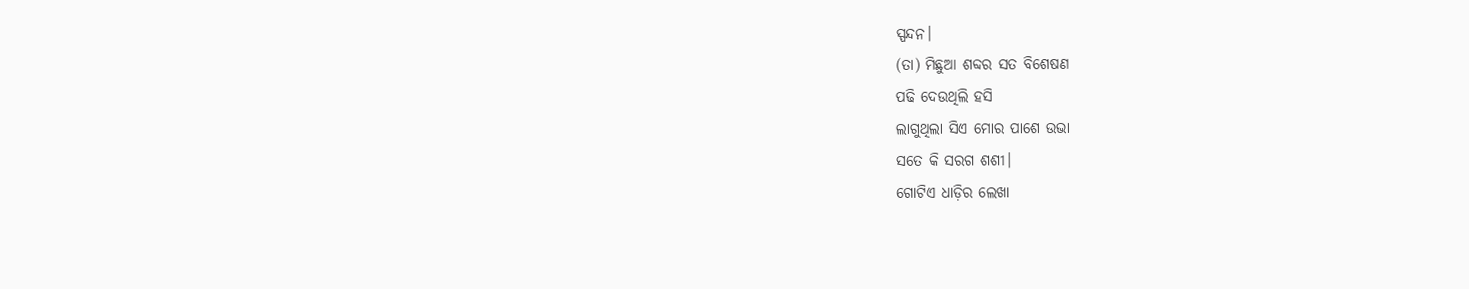ସ୍ପନ୍ଦନ।
(ତା) ମିଛୁଆ ଶବ୍ଦର ସତ ବିଶେଷଣ
ପଢି ଦେଉଥିଲି ହସି
ଲାଗୁଥିଲା ସିଏ ମୋର ପାଶେ ଉଭା
ସତେ କି ସରଗ ଶଶୀ।
ଗୋଟିଏ ଧାଡ଼ିର ଲେଖା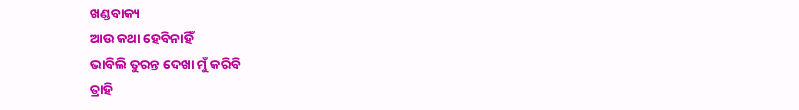ଖଣ୍ଡବାକ୍ୟ
ଆଉ କଥା ହେବିନାହିଁ
ଭାବିଲି ତୁରନ୍ତ ଦେଖା ମୁଁ କରିବି
ତ୍ରାହି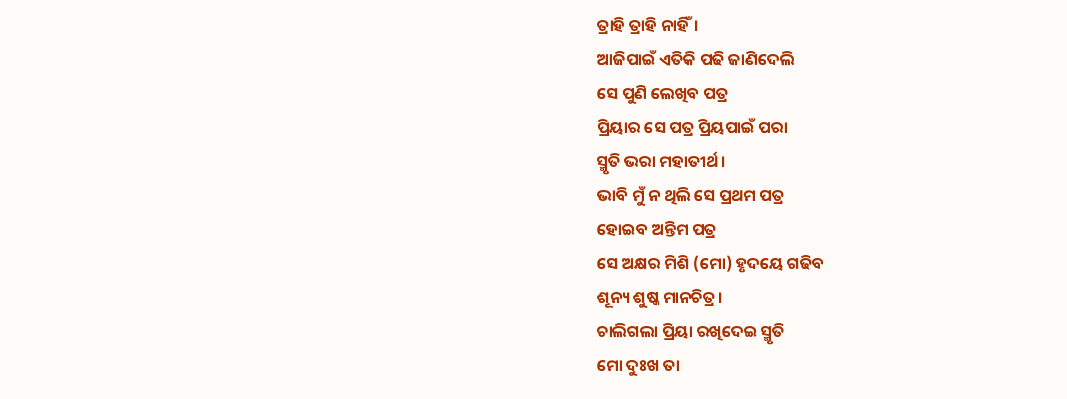ତ୍ରାହି ତ୍ରାହି ନାହିଁ।
ଆଜିପାଇଁ ଏତିକି ପଢି ଜାଣିଦେଲି
ସେ ପୁଣି ଲେଖିବ ପତ୍ର
ପ୍ରିୟାର ସେ ପତ୍ର ପ୍ରିୟପାଇଁ ପରା
ସ୍ମୃତି ଭରା ମହାତୀର୍ଥ।
ଭାବି ମୁଁ ନ ଥିଲି ସେ ପ୍ରଥମ ପତ୍ର
ହୋଇବ ଅନ୍ତିମ ପତ୍ର
ସେ ଅକ୍ଷର ମିଶି (ମୋ) ହୃଦୟେ ଗଢିବ
ଶୂନ୍ୟ ଶୁଷ୍କ ମାନଚିତ୍ର।
ଚାଲିଗଲା ପ୍ରିୟା ରଖିଦେଇ ସ୍ମୃତି
ମୋ ଦୁଃଖ ତା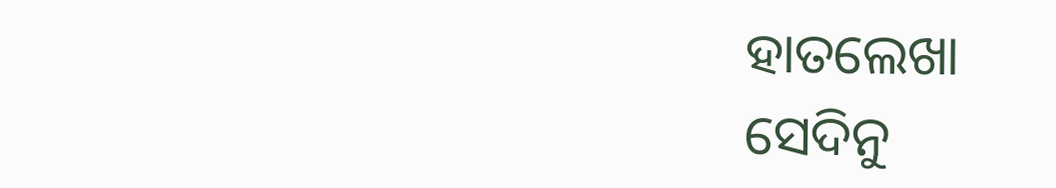ହାତଲେଖା
ସେଦିନୁ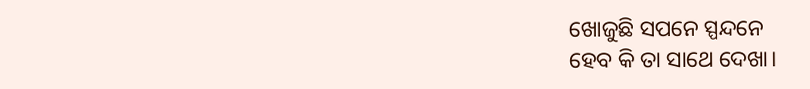ଖୋଜୁଛି ସପନେ ସ୍ପନ୍ଦନେ
ହେବ କି ତା ସାଥେ ଦେଖା।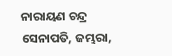ନାରାୟଣ ଚନ୍ଦ୍ର ସେନାପତି, ଜମ୍ଭରା,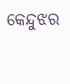କେନ୍ଦୁଝର